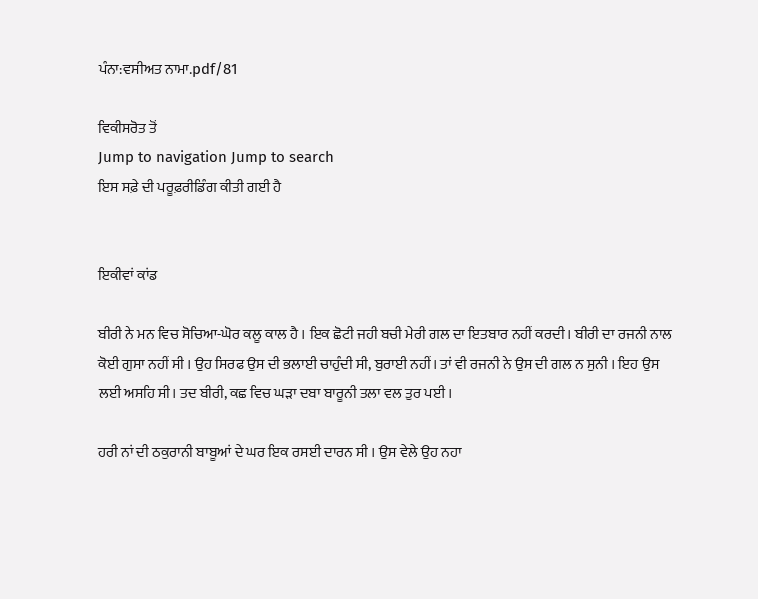ਪੰਨਾ:ਵਸੀਅਤ ਨਾਮਾ.pdf/81

ਵਿਕੀਸਰੋਤ ਤੋਂ
Jump to navigation Jump to search
ਇਸ ਸਫ਼ੇ ਦੀ ਪਰੂਫ਼ਰੀਡਿੰਗ ਕੀਤੀ ਗਈ ਹੈ


ਇਕੀਵਾਂ ਕਾਂਡ

ਬੀਰੀ ਨੇ ਮਨ ਵਿਚ ਸੋਚਿਆ-ਘੋਰ ਕਲੂ ਕਾਲ ਹੈ । ਇਕ ਛੋਟੀ ਜਹੀ ਬਚੀ ਮੇਰੀ ਗਲ ਦਾ ਇਤਬਾਰ ਨਹੀਂ ਕਰਦੀ। ਬੀਰੀ ਦਾ ਰਜਨੀ ਨਾਲ ਕੋਈ ਗੁਸਾ ਨਹੀਂ ਸੀ । ਉਹ ਸਿਰਫ ਉਸ ਦੀ ਭਲਾਈ ਚਾਹੁੰਦੀ ਸੀ, ਬੁਰਾਈ ਨਹੀਂ। ਤਾਂ ਵੀ ਰਜਨੀ ਨੇ ਉਸ ਦੀ ਗਲ ਨ ਸੁਨੀ । ਇਹ ਉਸ ਲਈ ਅਸਹਿ ਸੀ। ਤਦ ਬੀਰੀ, ਕਛ ਵਿਚ ਘੜਾ ਦਬਾ ਬਾਰੂਨੀ ਤਲਾ ਵਲ ਤੁਰ ਪਈ ।

ਹਰੀ ਨਾਂ ਦੀ ਠਕੁਰਾਨੀ ਬਾਬੂਆਂ ਦੇ ਘਰ ਇਕ ਰਸਈ ਦਾਰਨ ਸੀ । ਉਸ ਵੇਲੇ ਉਹ ਨਹਾ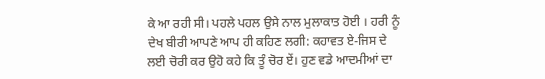ਕੇ ਆ ਰਹੀ ਸੀ। ਪਹਲੇ ਪਹਲ ਉਸੇ ਨਾਲ ਮੁਲਾਕਾਤ ਹੋਈ । ਹਰੀ ਨੂੰ ਦੇਖ ਬੀਰੀ ਆਪਣੇ ਆਪ ਹੀ ਕਹਿਣ ਲਗੀ: ਕਹਾਵਤ ਏ-ਜਿਸ ਦੇ ਲਈ ਚੋਰੀ ਕਰ ਉਹੋ ਕਹੇ ਕਿ ਤੂੰ ਚੋਰ ਏਂ। ਹੁਣ ਵਡੇ ਆਦਮੀਆਂ ਦਾ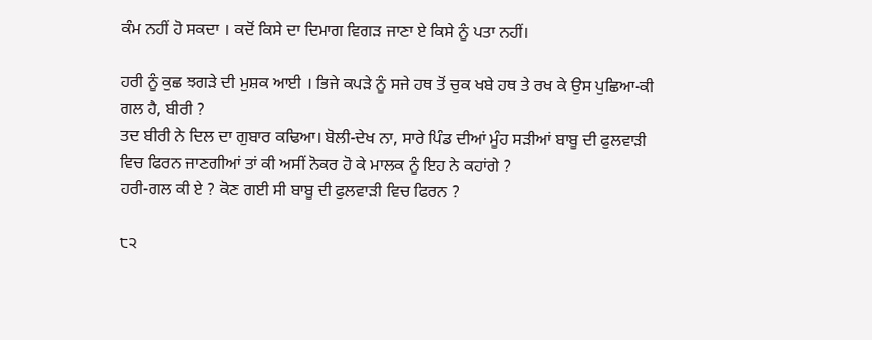ਕੰਮ ਨਹੀਂ ਹੋ ਸਕਦਾ । ਕਦੋਂ ਕਿਸੇ ਦਾ ਦਿਮਾਗ ਵਿਗੜ ਜਾਣਾ ਏ ਕਿਸੇ ਨੂੰ ਪਤਾ ਨਹੀਂ।

ਹਰੀ ਨੂੰ ਕੁਛ ਝਗੜੇ ਦੀ ਮੁਸ਼ਕ ਆਈ । ਭਿਜੇ ਕਪੜੇ ਨੂੰ ਸਜੇ ਹਥ ਤੋਂ ਚੁਕ ਖਬੇ ਹਥ ਤੇ ਰਖ ਕੇ ਉਸ ਪੁਛਿਆ-ਕੀ ਗਲ ਹੈ, ਬੀਰੀ ?
ਤਦ ਬੀਰੀ ਨੇ ਦਿਲ ਦਾ ਗੁਬਾਰ ਕਢਿਆ। ਬੋਲੀ-ਦੇਖ ਨਾ, ਸਾਰੇ ਪਿੰਡ ਦੀਆਂ ਮੂੰਹ ਸੜੀਆਂ ਬਾਬੂ ਦੀ ਫੁਲਵਾੜੀ ਵਿਚ ਫਿਰਨ ਜਾਣਗੀਆਂ ਤਾਂ ਕੀ ਅਸੀਂ ਨੋਕਰ ਹੋ ਕੇ ਮਾਲਕ ਨੂੰ ਇਹ ਨੇ ਕਹਾਂਗੇ ?
ਹਰੀ-ਗਲ ਕੀ ਏ ? ਕੋਣ ਗਈ ਸੀ ਬਾਬੂ ਦੀ ਫੁਲਵਾੜੀ ਵਿਚ ਫਿਰਨ ?

੮੨